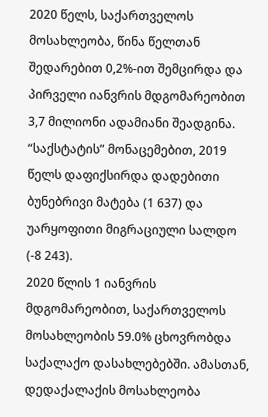2020 წელს, საქართველოს მოსახლეობა, წინა წელთან შედარებით 0,2%-ით შემცირდა და პირველი იანვრის მდგომარეობით 3,7 მილიონი ადამიანი შეადგინა. “საქსტატის” მონაცემებით, 2019 წელს დაფიქსირდა დადებითი ბუნებრივი მატება (1 637) და უარყოფითი მიგრაციული სალდო (-8 243).
2020 წლის 1 იანვრის მდგომარეობით, საქართველოს მოსახლეობის 59.0% ცხოვრობდა საქალაქო დასახლებებში. ამასთან, დედაქალაქის მოსახლეობა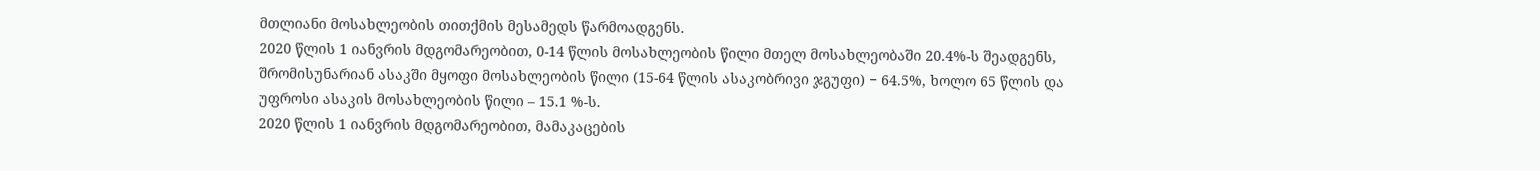მთლიანი მოსახლეობის თითქმის მესამედს წარმოადგენს.
2020 წლის 1 იანვრის მდგომარეობით, 0-14 წლის მოსახლეობის წილი მთელ მოსახლეობაში 20.4%-ს შეადგენს, შრომისუნარიან ასაკში მყოფი მოსახლეობის წილი (15-64 წლის ასაკობრივი ჯგუფი) − 64.5%, ხოლო 65 წლის და უფროსი ასაკის მოსახლეობის წილი – 15.1 %-ს.
2020 წლის 1 იანვრის მდგომარეობით, მამაკაცების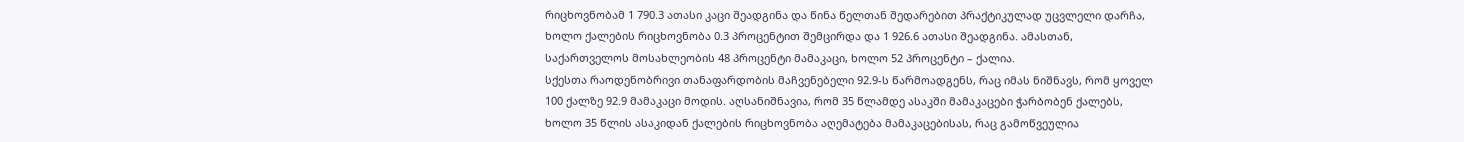რიცხოვნობამ 1 790.3 ათასი კაცი შეადგინა და წინა წელთან შედარებით პრაქტიკულად უცვლელი დარჩა, ხოლო ქალების რიცხოვნობა 0.3 პროცენტით შემცირდა და 1 926.6 ათასი შეადგინა. ამასთან, საქართველოს მოსახლეობის 48 პროცენტი მამაკაცი, ხოლო 52 პროცენტი – ქალია.
სქესთა რაოდენობრივი თანაფარდობის მაჩვენებელი 92.9-ს წარმოადგენს, რაც იმას ნიშნავს, რომ ყოველ 100 ქალზე 92.9 მამაკაცი მოდის. აღსანიშნავია, რომ 35 წლამდე ასაკში მამაკაცები ჭარბობენ ქალებს, ხოლო 35 წლის ასაკიდან ქალების რიცხოვნობა აღემატება მამაკაცებისას, რაც გამოწვეულია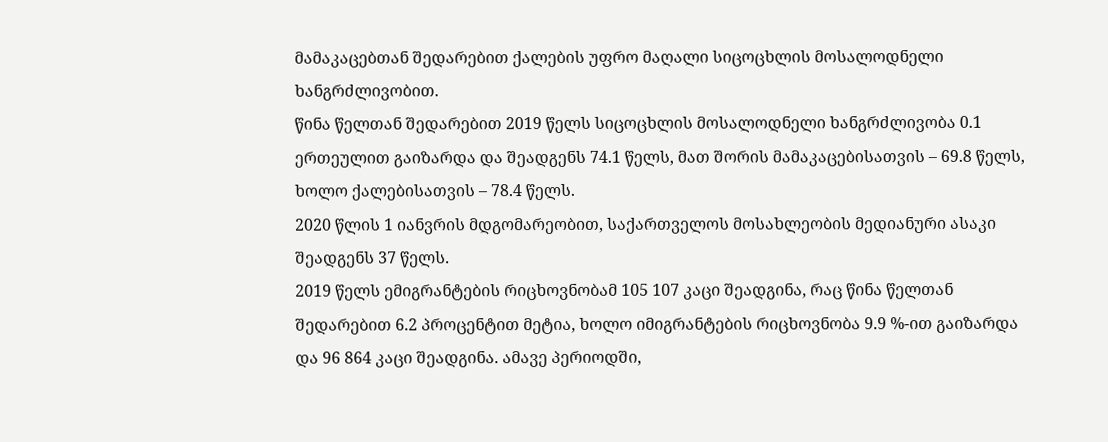მამაკაცებთან შედარებით ქალების უფრო მაღალი სიცოცხლის მოსალოდნელი ხანგრძლივობით.
წინა წელთან შედარებით 2019 წელს სიცოცხლის მოსალოდნელი ხანგრძლივობა 0.1 ერთეულით გაიზარდა და შეადგენს 74.1 წელს, მათ შორის მამაკაცებისათვის – 69.8 წელს, ხოლო ქალებისათვის – 78.4 წელს.
2020 წლის 1 იანვრის მდგომარეობით, საქართველოს მოსახლეობის მედიანური ასაკი შეადგენს 37 წელს.
2019 წელს ემიგრანტების რიცხოვნობამ 105 107 კაცი შეადგინა, რაც წინა წელთან შედარებით 6.2 პროცენტით მეტია, ხოლო იმიგრანტების რიცხოვნობა 9.9 %-ით გაიზარდა და 96 864 კაცი შეადგინა. ამავე პერიოდში,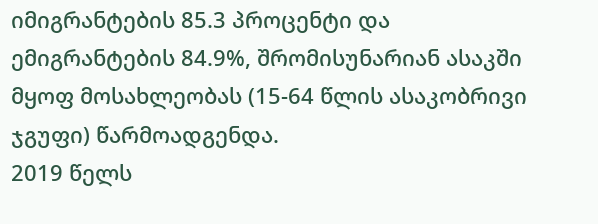იმიგრანტების 85.3 პროცენტი და ემიგრანტების 84.9%, შრომისუნარიან ასაკში მყოფ მოსახლეობას (15-64 წლის ასაკობრივი ჯგუფი) წარმოადგენდა.
2019 წელს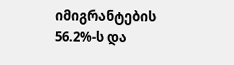იმიგრანტების 56.2%-ს და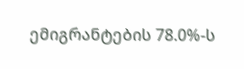ემიგრანტების 78.0%-ს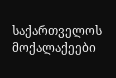საქართველოს მოქალაქეები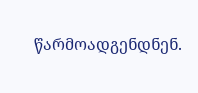წარმოადგენდნენ.